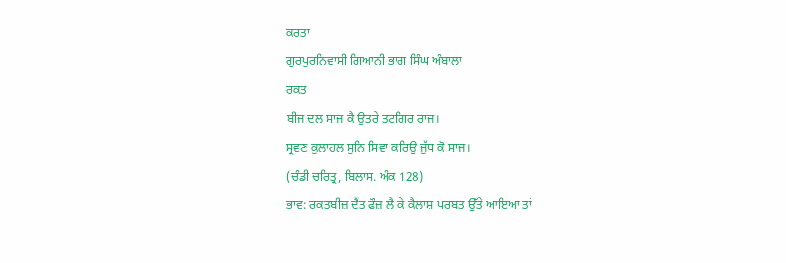ਕਰਤਾ
ਗੁਰਪੁਰਨਿਵਾਸੀ ਗਿਆਨੀ ਭਾਗ ਸਿੰਘ ਅੰਬਾਲਾ
ਰਕਤ
ਬੀਜ ਦਲ ਸਾਜ ਕੈ ਉਤਰੇ ਤਟਗਿਰ ਰਾਜ।
ਸ੍ਰਵਣ ਕੁਲਾਹਲ ਸੁਨਿ ਸਿਵਾ ਕਰਿਉ ਜੁੱਧ ਕੋ ਸਾਜ।
(ਚੰਡੀ ਚਰਿਤ੍ਰ, ਬਿਲਾਸ. ਅੰਕ 128)
ਭਾਵ: ਰਕਤਬੀਜ਼ ਦੈਂਤ ਫੌਜ਼ ਲੈ ਕੇ ਕੈਲਾਸ਼ ਪਰਬਤ ਉੱਤੇ ਆਇਆ ਤਾਂ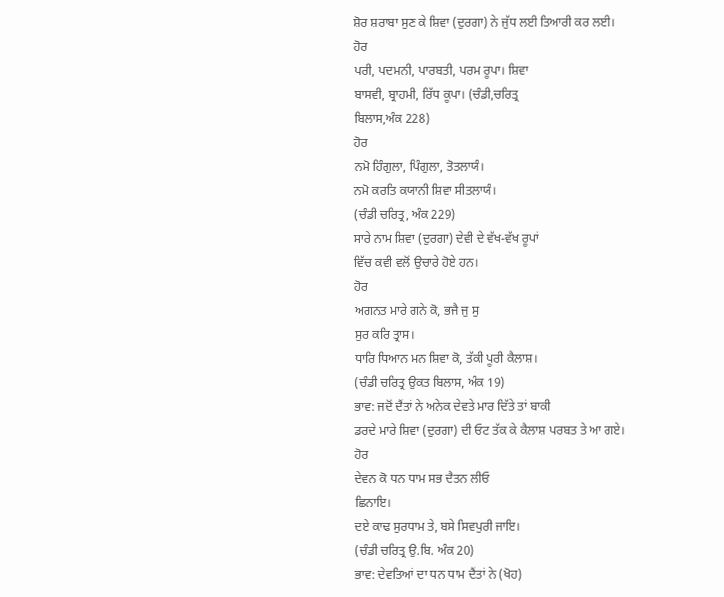ਸ਼ੋਰ ਸ਼ਰਾਬਾ ਸੁਣ ਕੇ ਸ਼ਿਵਾ (ਦੁਰਗਾ) ਨੇ ਜੁੱਧ ਲਈ ਤਿਆਰੀ ਕਰ ਲਈ।
ਹੋਰ
ਪਰੀ, ਪਦਮਨੀ, ਪਾਰਬਤੀ, ਪਰਮ ਰੂਪਾ। ਸ਼ਿਵਾ
ਬਾਸਵੀ, ਬ੍ਰਾਹਮੀ, ਰਿੱਧ ਕੂਪਾ। (ਚੰਡੀ,ਚਰਿਤ੍ਰ
ਬਿਲਾਸ,ਅੰਕ 228)
ਹੋਰ
ਨਮੋ ਹਿੰਗੁਲਾ, ਪਿੰਗੁਲਾ, ਤੋਤਲਾਯੰ।
ਨਮੋ ਕਰਤਿ ਕਯਾਨੀ ਸ਼ਿਵਾ ਸੀਤਲਾਯੰ।
(ਚੰਡੀ ਚਰਿਤ੍ਰ, ਅੰਕ 229)
ਸਾਰੇ ਨਾਮ ਸ਼ਿਵਾ (ਦੁਰਗਾ) ਦੇਵੀ ਦੇ ਵੱਖ-ਵੱਖ ਰੂਪਾਂ
ਵਿੱਚ ਕਵੀ ਵਲੋਂ ਉਚਾਰੇ ਹੋਏ ਹਨ।
ਹੋਰ
ਅਗਨਤ ਮਾਰੇ ਗਨੇ ਕੋ, ਭਜੈ ਜੁ ਸੁ
ਸੁਰ ਕਰਿ ਤ੍ਰਾਸ।
ਧਾਰਿ ਧਿਆਨ ਮਨ ਸ਼ਿਵਾ ਕੋ, ਤੱਕੀ ਪੂਰੀ ਕੈਲਾਸ਼।
(ਚੰਡੀ ਚਰਿਤ੍ਰ ਉਕਤ ਬਿਲਾਸ, ਅੰਕ 19)
ਭਾਵ: ਜਦੋਂ ਦੈਂਤਾਂ ਨੇ ਅਨੇਕ ਦੇਵਤੇ ਮਾਰ ਦਿੱਤੇ ਤਾਂ ਬਾਕੀ
ਡਰਦੇ ਮਾਰੇ ਸ਼ਿਵਾ (ਦੁਰਗਾ) ਦੀ ਓਟ ਤੱਕ ਕੇ ਕੈਲਾਸ਼ ਪਰਬਤ ਤੇ ਆ ਗਏ।
ਹੋਰ
ਦੇਵਨ ਕੋ ਧਨ ਧਾਮ ਸਭ ਦੈਤਨ ਲੀਓ
ਛਿਨਾਇ।
ਦਏ ਕਾਢ ਸੁਰਧਾਮ ਤੇ, ਬਸੇ ਸਿਵਪੁਰੀ ਜਾਇ।
(ਚੰਡੀ ਚਰਿਤ੍ਰ ਉ.ਬਿ. ਅੰਕ 20)
ਭਾਵ: ਦੇਵਤਿਆਂ ਦਾ ਧਨ ਧਾਮ ਦੈਂਤਾਂ ਨੇ (ਖੋਹ)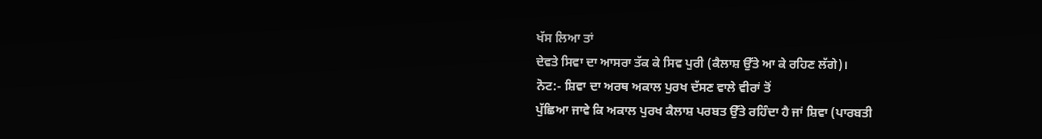ਖੱਸ ਲਿਆ ਤਾਂ
ਦੇਵਤੇ ਸਿਵਾ ਦਾ ਆਸਰਾ ਤੱਕ ਕੇ ਸਿਵ ਪੁਰੀ (ਕੈਲਾਸ਼ ਉੱਤੇ ਆ ਕੇ ਰਹਿਣ ਲੱਗੇ)।
ਨੋਟ:- ਸ਼ਿਵਾ ਦਾ ਅਰਥ ਅਕਾਲ ਪੁਰਖ ਦੱਸਣ ਵਾਲੇ ਵੀਰਾਂ ਤੋਂ
ਪੁੱਛਿਆ ਜਾਵੇ ਕਿ ਅਕਾਲ ਪੁਰਖ ਕੈਲਾਸ਼ ਪਰਬਤ ਉੱਤੇ ਰਹਿੰਦਾ ਹੈ ਜਾਂ ਸ਼ਿਵਾ (ਪਾਰਬਤੀ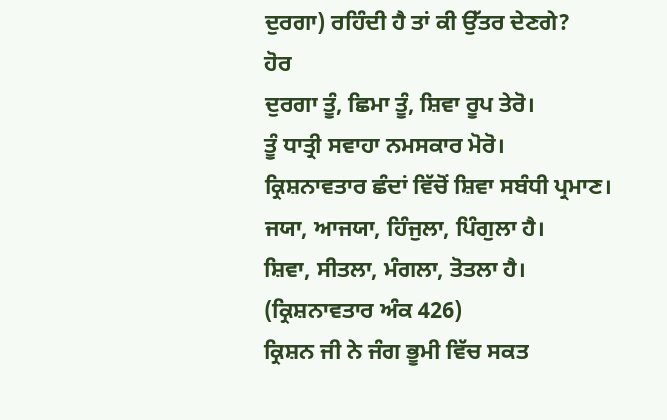ਦੁਰਗਾ) ਰਹਿੰਦੀ ਹੈ ਤਾਂ ਕੀ ਉੱਤਰ ਦੇਣਗੇ?
ਹੋਰ
ਦੁਰਗਾ ਤੂੰ, ਛਿਮਾ ਤੂੰ, ਸ਼ਿਵਾ ਰੂਪ ਤੇਰੋ।
ਤੂੰ ਧਾਤ੍ਰੀ ਸਵਾਹਾ ਨਮਸਕਾਰ ਮੋਰੋ।
ਕ੍ਰਿਸ਼ਨਾਵਤਾਰ ਛੰਦਾਂ ਵਿੱਚੋਂ ਸ਼ਿਵਾ ਸਬੰਧੀ ਪ੍ਰਮਾਣ।
ਜਯਾ, ਆਜਯਾ, ਹਿੰਜੁਲਾ, ਪਿੰਗੁਲਾ ਹੈ।
ਸ਼ਿਵਾ, ਸੀਤਲਾ, ਮੰਗਲਾ, ਤੋਤਲਾ ਹੈ।
(ਕ੍ਰਿਸ਼ਨਾਵਤਾਰ ਅੰਕ 426)
ਕ੍ਰਿਸ਼ਨ ਜੀ ਨੇ ਜੰਗ ਭੂਮੀ ਵਿੱਚ ਸਕਤ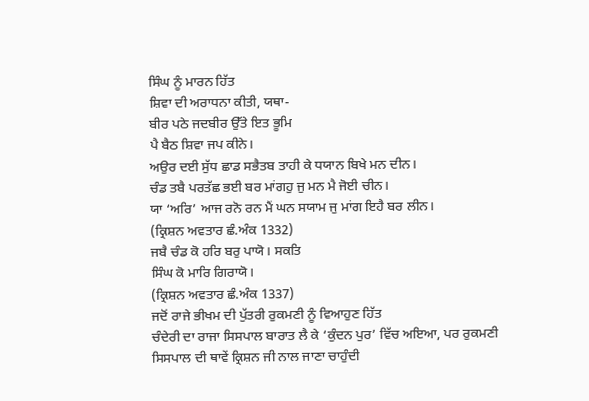ਸਿੰਘ ਨੂੰ ਮਾਰਨ ਹਿੱਤ
ਸ਼ਿਵਾ ਦੀ ਅਰਾਧਨਾ ਕੀਤੀ, ਯਥਾ-
ਬੀਰ ਪਠੇ ਜਦਬੀਰ ਉੱਤੇ ਇਤ ਭੂਮਿ
ਪੈ ਬੈਠ ਸ਼ਿਵਾ ਜਪ ਕੀਨੇ।
ਅਉਰ ਦਈ ਸੁੱਧ ਛਾਡ ਸਭੈਤਬ ਤਾਹੀ ਕੇ ਧਯਾਨ ਬਿਖੇ ਮਨ ਦੀਨ।
ਚੰਡ ਤਬੈ ਪਰਤੱਛ ਭਈ ਬਰ ਮਾਂਗਹੁ ਜੁ ਮਨ ਮੈ ਜੋਈ ਚੀਨ।
ਯਾ ‘ਅਰਿ’ ਆਜ ਰਨੋ ਰਨ ਮੈਂ ਘਨ ਸਯਾਮ ਜੁ ਮਾਂਗ ਇਹੈ ਬਰ ਲੀਨ।
(ਕ੍ਰਿਸ਼ਨ ਅਵਤਾਰ ਛੰ.ਅੰਕ 1332)
ਜਬੈ ਚੰਡ ਕੋ ਹਰਿ ਬਰੁ ਪਾਯੋ। ਸਕਤਿ
ਸਿੰਘ ਕੋ ਮਾਰਿ ਗਿਰਾਯੋ।
(ਕ੍ਰਿਸ਼ਨ ਅਵਤਾਰ ਛੰ.ਅੰਕ 1337)
ਜਦੋਂ ਰਾਜੇ ਭੀਖਮ ਦੀ ਪੁੱਤਰੀ ਰੁਕਮਣੀ ਨੂੰ ਵਿਆਹੁਣ ਹਿੱਤ
ਚੰਦੇਰੀ ਦਾ ਰਾਜਾ ਸਿਸਪਾਲ ਬਾਰਾਤ ਲੈ ਕੇ ‘ਕੁੰਦਨ ਪੁਰ’ ਵਿੱਚ ਅਇਆ, ਪਰ ਰੁਕਮਣੀ
ਸਿਸਪਾਲ ਦੀ ਥਾਵੇਂ ਕ੍ਰਿਸ਼ਨ ਜੀ ਨਾਲ ਜਾਣਾ ਚਾਹੁੰਦੀ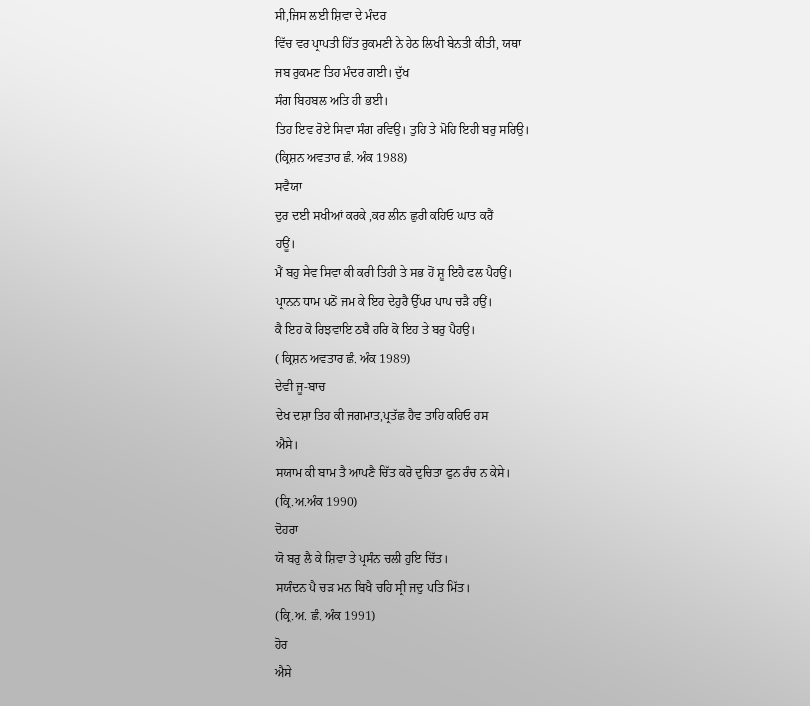ਸੀ,ਜਿਸ ਲਈ ਸ਼ਿਵਾ ਦੇ ਮੰਦਰ
ਵਿੱਚ ਵਰ ਪ੍ਰਾਪਤੀ ਹਿੱਤ ਰੁਕਮਣੀ ਨੇ ਹੇਠ ਲਿਖੀ ਬੇਨਤੀ ਕੀਤੀ, ਯਥਾ
ਜਬ ਰੁਕਮਣ ਤਿਹ ਮੰਦਰ ਗਈ। ਦੁੱਖ
ਸੰਗ ਬਿਹਬਲ ਅਤਿ ਹੀ ਭਈ।
ਤਿਹ ਇਵ ਰੋਏ ਸਿਵਾ ਸੰਗ ਰਵਿਉ। ਤੁਹਿ ਤੇ ਮੋਹਿ ਇਹੀ ਬਰੁ ਸਰਿਉ।
(ਕ੍ਰਿਸ਼ਨ ਅਵਤਾਰ ਛੰ. ਅੰਕ 1988)
ਸਵੈਯਾ
ਦੁਰ ਦਈ ਸਖੀਆਂ ਕਰਕੇ ,ਕਰ ਲੀਨ ਛੁਰੀ ਕਹਿਓ ਘਾਤ ਕਰੈਂ
ਹਊਂ।
ਮੈਂ ਬਹੁ ਸੇਵ ਸਿਵਾ ਕੀ ਕਰੀ ਤਿਹੀ ਤੇ ਸਭ ਹੋਂ ਸ਼ੂ ਇਹੈ ਫਲ ਪੈਹਉਂ।
ਪ੍ਰਾਨਨ ਧਾਮ ਪਠੋਂ ਜਮ ਕੇ ਇਹ ਦੇਹੁਰੈ ਉੱਪਰ ਪਾਪ ਚੜੈ ਹਉਂ।
ਕੈ ਇਹ ਕੋ ਰਿਝਵਾਇ ਠਬੈ ਹਰਿ ਕੋ ਇਹ ਤੇ ਬਰੁ ਪੈਹਉ।
( ਕ੍ਰਿਸ਼ਨ ਅਵਤਾਰ ਛੰ. ਅੰਕ 1989)
ਦੇਵੀ ਜੂ-ਬਾਚ
ਦੇਖ ਦਸ਼ਾ ਤਿਹ ਕੀ ਜਗਮਾਤ,ਪ੍ਰਤੱਛ ਹੈਵ ਤਾਹਿ ਕਹਿਓ ਹਸ
ਐਸੇ।
ਸਯਾਮ ਕੀ ਬਾਮ ਤੈ ਆਪਣੈ ਚਿੱਤ ਕਰੋ ਦੁਚਿਤਾ ਫੁਨ ਰੰਚ ਨ ਕੇਸੇ।
(ਕ੍ਰਿ.ਅ.ਅੰਕ 1990)
ਦੋਹਰਾ
ਯੋ ਬਰੁ ਲੈ ਕੇ ਸ਼ਿਵਾ ਤੇ ਪ੍ਰਸੰਨ ਚਲੀ ਹੁਇ ਚਿੱਤ।
ਸਯੰਦਨ ਪੈ ਚੜ ਮਨ ਬਿਖੈ ਚਹਿ ਸ੍ਰੀ ਜਦੁ ਪਤਿ ਮਿੱਤ।
(ਕ੍ਰਿ.ਅ. ਛੰ. ਅੰਕ 1991)
ਹੋਰ
ਐਸੇ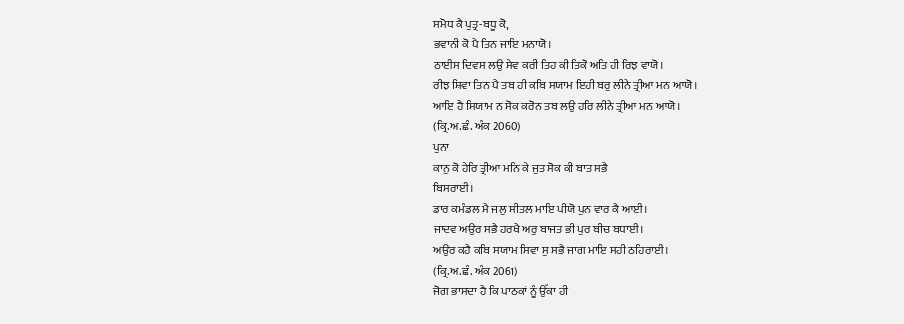ਸਮੋਧ ਕੈ ਪੁਤ੍ਰ-ਬਧੂ ਕੋ,
ਭਵਾਨੀ ਕੋ ਪੈ ਤਿਨ ਜਾਇ ਮਨਾਯੋ।
ਠਾਈਸ ਦਿਵਸ ਲਉ ਸੇਵ ਕਰੀ ਤਿਹ ਕੀ ਤਿਕੋ ਅਤਿ ਹੀ ਰਿਝ ਵਾਯੋ।
ਰੀਝ ਸ਼ਿਵਾ ਤਿਨ ਪੈ ਤਬ ਹੀ ਕਬਿ ਸਯਾਮ ਇਹੀ ਬਰੁ ਲੀਨੇ ਤ੍ਰੀਆ ਮਨ ਆਯੋ।
ਆਇ ਹੈ ਸਿਯਾਮ ਨ ਸੋਕ ਕਰੋਨ ਤਬ ਲਉ ਹਰਿ ਲੀਨੇ ਤ੍ਰੀਆ ਮਨ ਆਯੋ।
(ਕ੍ਰਿ.ਅ.ਛੰ. ਅੰਕ 2060)
ਪੁਨਾ
ਕਾਨੁ ਕੋ ਹੇਰਿ ਤ੍ਰੀਆ ਮਨਿ ਕੇ ਜੁਤ ਸੋਕ ਕੀ ਬਾਤ ਸਭੈ
ਬਿਸਰਾਈ।
ਡਾਰ ਕਮੰਡਲ ਮੈ ਜਲੁ ਸੀਤਲ ਮਾਇ ਪੀਯੋ ਪੁਨ ਵਾਰ ਕੈ ਆਈ।
ਜਾਦਵ ਅਉਰ ਸਭੈ ਹਰਖੈ ਅਰੁ ਬਾਜਤ ਭੀ ਪੁਰ ਬੀਚ ਬਧਾਈ।
ਅਉਰ ਕਹੈ ਕਬਿ ਸਯਾਮ ਸਿਵਾ ਸੁ ਸਭੈ ਜਾਗ ਮਾਇ ਸਹੀ ਠਹਿਰਾਈ।
(ਕ੍ਰਿ.ਅ.ਛੰ. ਅੰਕ 2061)
ਜੋਗ ਭਾਸਦਾ ਹੈ ਕਿ ਪਾਠਕਾਂ ਨੂੰ ਉੱਕਾ ਹੀ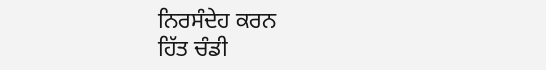ਨਿਰਸੰਦੇਹ ਕਰਨ
ਹਿੱਤ ਚੰਡੀ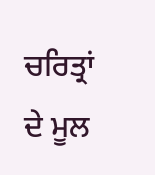ਚਰਿਤ੍ਰਾਂ ਦੇ ਮੂਲ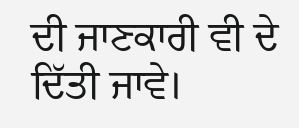ਦੀ ਜਾਣਕਾਰੀ ਵੀ ਦੇ ਦਿੱਤੀ ਜਾਵੇ।